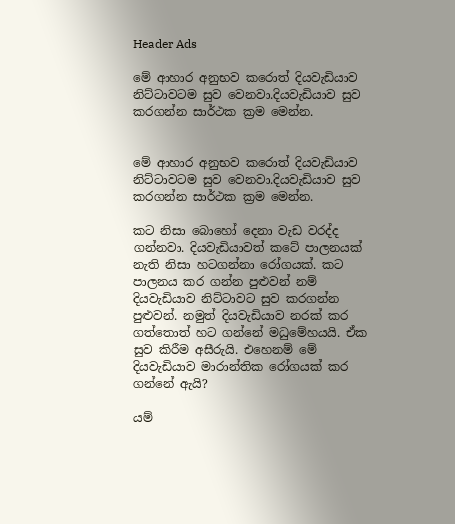Header Ads

මේ ආහාර අනුභව කරොත් දියවැඩියාව නිට්ටාවටම සුව වෙනවා.දියවැඩියාව සුව කරගන්න සාර්ථක ක්‍රම මෙන්න.


මේ ආහාර අනුභව කරොත් දියවැඩියාව නිට්ටාවටම සුව වෙනවා.දියවැඩියාව සුව කරගන්න සාර්ථක ක්‍රම මෙන්න.

කට නිසා බොහෝ දෙනා වැඩ වරද්ද ගන්නවා. දියවැඩියාවත් කටේ පාලනයක් නැති නිසා හටගන්නා රෝගයක්. කට පාලනය කර ගන්න පුළුවන් නම් දියවැඩියාව නිට්ටාවට සුව කරගන්න පුළුවන්. නමුත් දියවැඩියාව නරක් කර ගත්තොත් හට ගන්නේ මධුමේහයයි. ඒක සුව කිරීම අසීරුයි. එහෙනම් මේ දියවැඩියාව මාරාන්තික රෝගයක් කර ගන්නේ ඇයි?

යම්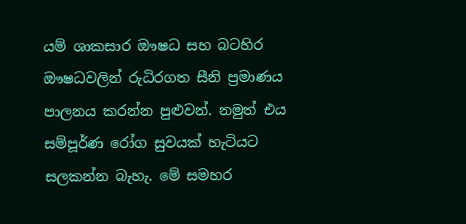යම් ශාකසාර ඖෂධ සහ බටහිර ඖෂධවලින් රුධිරගත සීනි ප්‍රමාණය පාලනය කරන්න පුළුවන්. නමුත් එය සම්පූර්ණ රෝග සුවයක් හැටියට සලකන්න බැහැ. මේ සමහර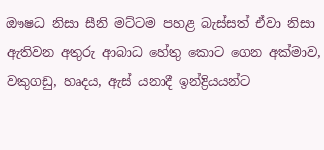ඖෂධ නිසා සීනි මට්ටම පහළ බැස්සත් ඒවා නිසා ඇතිවන අතුරු ආබාධ හේතු කොට ගෙන අක්මාව, වකුගඩු, හෘදය, ඇස් යනාදී ඉන්ද්‍රියයන්ට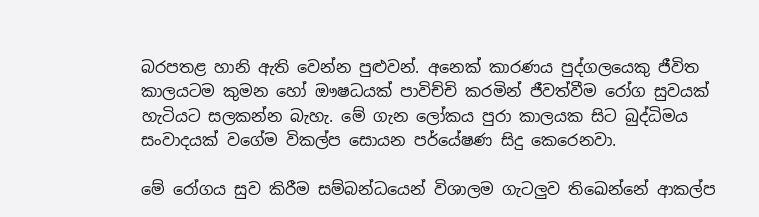බරපතළ හානි ඇති වෙන්න පුළුවන්. අනෙක් කාරණය පුද්ගලයෙකු ජීවිත කාලයටම කුමන හෝ ඖෂධයක් පාවිච්චි කරමින් ජීවත්වීම රෝග සුවයක් හැටියට සලකන්න බැහැ. මේ ගැන ලෝකය පුරා කාලයක සිට බුද්ධිමය සංවාදයක් වගේම විකල්ප සොයන පර්යේෂණ සිදු කෙරෙනවා.

මේ රෝගය සුව කිරීම සම්බන්ධයෙන් විශාලම ගැටලුව තිඛෙන්නේ ආකල්ප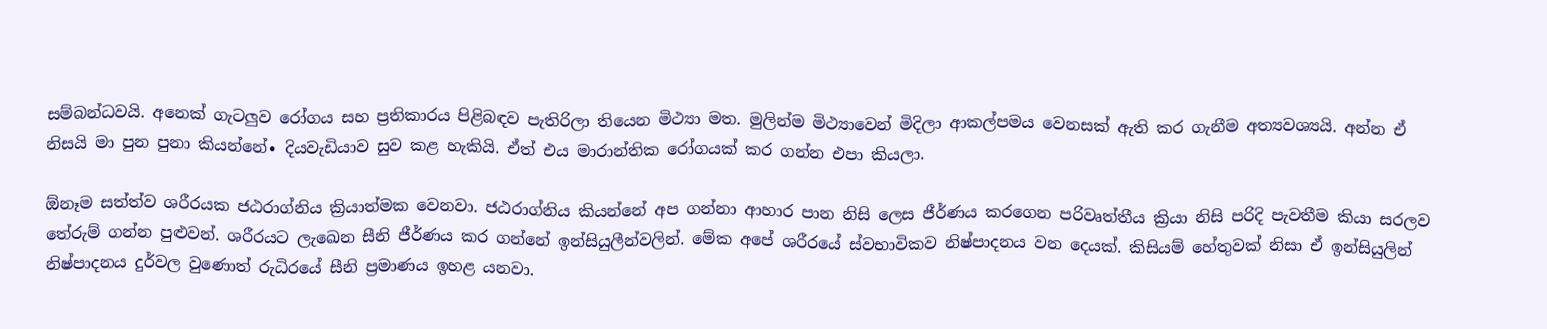සම්බන්ධවයි. අනෙක් ගැටලුව රෝගය සහ ප්‍රතිකාරය පිළිබඳව පැතිරිලා තියෙන මිථ්‍යා මත. මුලින්ම මිථ්‍යාවෙන් මිදිලා ආකල්පමය වෙනසක් ඇති කර ගැනීම අත්‍යවශ්‍යයි. අන්න ඒ නිසයි මා පුන පුනා කියන්නේ∙ දියවැඩියාව සුව කළ හැකියි. ඒත් එය මාරාන්තික රෝගයක් කර ගන්න එපා කියලා.

ඕනෑම සත්ත්ව ශරීරයක ජඨරාග්නිය ක්‍රියාත්මක වෙනවා. ජඨරාග්නිය කියන්නේ අප ගන්නා ආහාර පාන නිසි ලෙස ජීර්ණය කරගෙන පරිවෘත්තීය ක්‍රියා නිසි පරිදි පැවතීම කියා සරලව තේරුම් ගන්න පුළුවන්. ශරීරයට ලැඛෙන සීනි ජීර්ණය කර ගන්නේ ඉන්සියුලීන්වලින්. මේක අපේ ශරීරයේ ස්වභාවිකව නිෂ්පාදනය වන දෙයක්. කිසියම් හේතුවක් නිසා ඒ ඉන්සියුලින් නිෂ්පාදනය දුර්වල වුණොත් රුධිරයේ සීනි ප්‍රමාණය ඉහළ යනවා.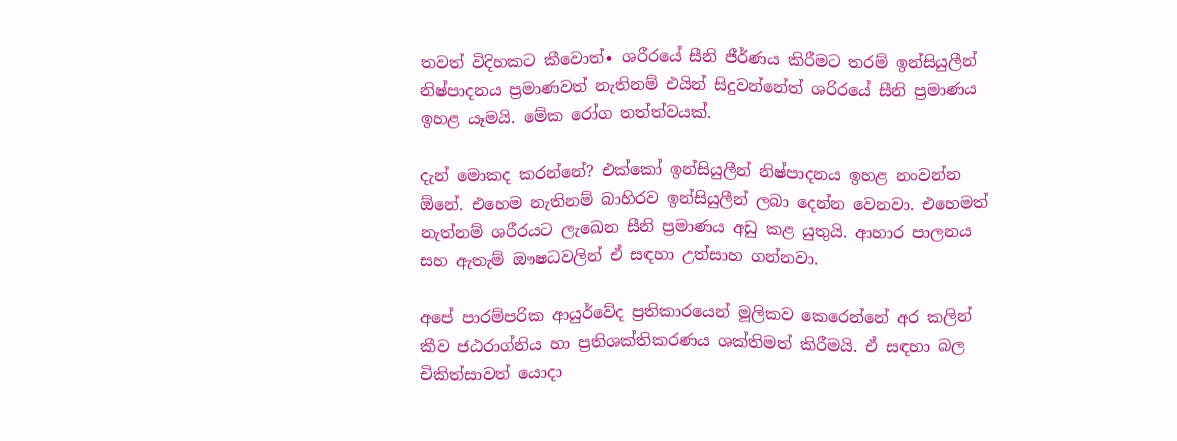තවත් විදිහකට කීවොත්∙ ශරීරයේ සීනි ජීර්ණය කිරීමට තරම් ඉන්සියුලීන් නිෂ්පාදනය ප්‍රමාණවත් නැතිනම් එයින් සිදුවන්නේත් ශරිරයේ සීනි ප්‍රමාණය ඉහළ යෑමයි. මේක රෝග තත්ත්වයක්.

දැන් මොකද කරන්නේ? එක්කෝ ඉන්සියුලීන් නිෂ්පාදනය ඉහළ නංවන්න ඕනේ. එහෙම නැතිනම් බාහිරව ඉන්සියුලීන් ලබා දෙන්න වෙනවා. එහෙමත් නැත්නම් ශරීරයට ලැඛෙන සීනි ප්‍රමාණය අඩු කළ යුතුයි. ආහාර පාලනය සහ ඇතැම් ඖෂධවලින් ඒ සඳහා උත්සාහ ගන්නවා.

අපේ පාරම්පරික ආයුර්වේද ප්‍රතිකාරයෙන් මූලිකව කෙරෙන්නේ අර කලින් කීව ජඨරාග්නිය හා ප්‍රතිශක්තිකරණය ශක්තිමත් කිරීමයි. ඒ සඳහා බල චිකිත්සාවත් යොදා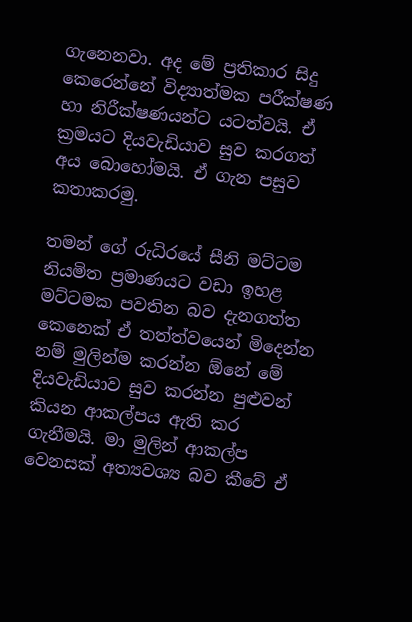ගැනෙනවා. අද මේ ප්‍රතිකාර සිදු කෙරෙන්නේ විද්‍යාත්මක පරීක්ෂණ හා නිරීක්ෂණයන්ට යටත්වයි. ඒ ක්‍රමයට දියවැඩියාව සුව කරගත් අය බොහෝමයි. ඒ ගැන පසුව කතාකරමු.

තමන් ගේ රුධිරයේ සීනි මට්ටම නියමිත ප්‍රමාණයට වඩා ඉහළ මට්ටමක පවතින බව දැනගත්ත කෙනෙක් ඒ තත්ත්වයෙන් මිදෙන්න නම් මුලින්ම කරන්න ඕනේ මේ දියවැඩියාව සුව කරන්න පුළුවන් කියන ආකල්පය ඇති කර ගැනීමයි. මා මුලින් ආකල්ප වෙනසක් අත්‍යවශ්‍ය බව කීවේ ඒ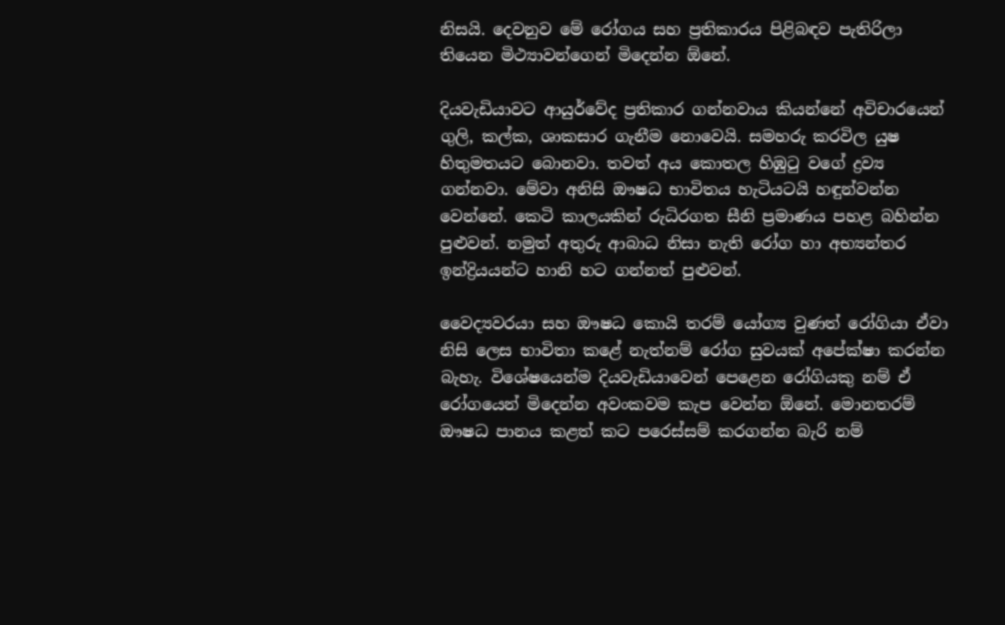නිසයි. දෙවනුව මේ රෝගය සහ ප්‍රතිකාරය පිළිබඳව පැතිරිලා තියෙන මිථ්‍යාවන්ගෙන් මිදෙන්න ඕනේ.

දියවැඩියාවට ආයුර්වේද ප්‍රතිකාර ගන්නවාය කියන්නේ අවිචාරයෙන් ගුලි, කල්ක, ශාකසාර ගැනීම නොවෙයි. සමහරු කරවිල යුෂ හිතුමතයට බොනවා. තවත් අය කොතල හිඹුටු වගේ ද්‍රව්‍ය ගන්නවා. මේවා අනිසි ඖෂධ භාවිතය හැටියටයි හඳුන්වන්න වෙන්නේ. කෙටි කාලයකින් රුධිරගත සීනි ප්‍රමාණය පහළ බහින්න පුළුවන්. නමුත් අතුරු ආබාධ නිසා නැති රෝග හා අභ්‍යන්තර ඉන්ද්‍රියයන්ට හානි හට ගන්නත් පුළුවන්.

වෛද්‍යවරයා සහ ඖෂධ කොයි තරම් යෝග්‍ය වුණත් රෝගියා ඒවා නිසි ලෙස භාවිතා කළේ නැත්නම් රෝග සුවයක් අපේක්ෂා කරන්න බැහැ. විශේෂයෙන්ම දියවැඩියාවෙන් පෙළෙන රෝගියකු නම් ඒ රෝගයෙන් මිදෙන්න අවංකවම කැප වෙන්න ඕනේ. මොනතරම් ඖෂධ පානය කළත් කට පරෙස්සම් කරගන්න බැරි නම්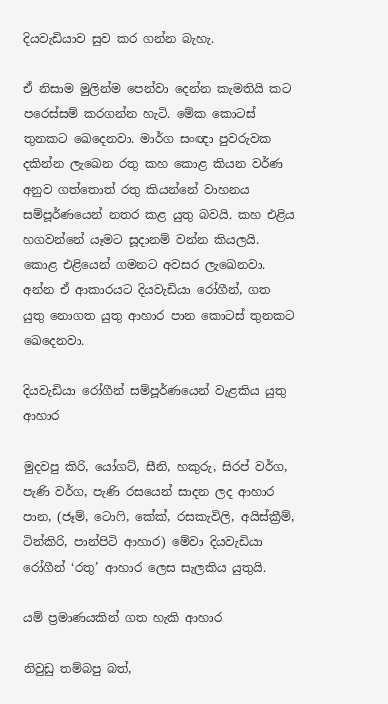දියවැඩියාව සුව කර ගන්න බැහැ.

ඒ නිසාම මුලින්ම පෙන්වා දෙන්න කැමතියි කට පරෙස්සම් කරගන්න හැටි. මේක කොටස් තුනකට ඛෙදෙනවා. මාර්ග සංඥා පුවරුවක දකින්න ලැඛෙන රතු කහ කොළ කියන වර්ණ අනුව ගත්තොත් රතු කියන්නේ වාහනය සම්පූර්ණයෙන් නතර කළ යුතු බවයි. කහ එළිය හගවන්නේ යෑමට සූදානම් වන්න කියලයි. කොළ එළියෙන් ගමනට අවසර ලැඛෙනවා. අන්න ඒ ආකාරයට දියවැඩියා රෝගීන්, ගත යුතු නොගත යුතු ආහාර පාන කොටස් තුනකට ඛෙදෙනවා.

දියවැඩියා රෝගීන් සම්පූර්ණයෙන් වැළකිය යුතු ආහාර

මුදවපු කිරි, යෝගට්, සීනි, හකුරු, සිරප් වර්ග, පැණි වර්ග, පැණි රසයෙන් සාදන ලද ආහාර පාන, (ජෑම්, ටොෆි, කේක්, රසකැවිලි, අයිස්ක්‍රීම්, ටින්කිරි, පාන්පිටි ආහාර) මේවා දියවැඩියා රෝගීන් ‘රතු’ ආහාර ලෙස සැලකිය යුතුයි.

යම් ප්‍රමාණයකින් ගත හැකි ආහාර

නිවුඩු තම්බපු බත්,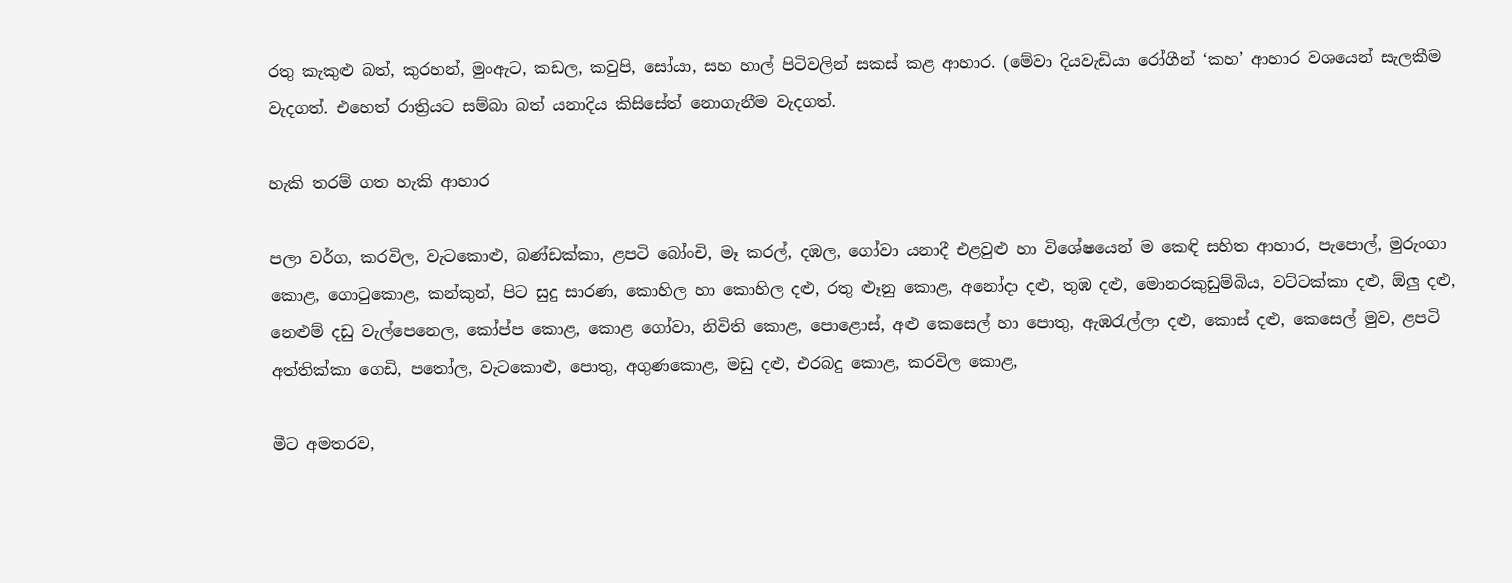රතු කැකුළු බත්, කුරහන්, මුංඇට, කඩල, කවුපි, සෝයා, සහ හාල් පිටිවලින් සකස් කළ ආහාර. (මේවා දියවැඩියා රෝගීන් ‘කහ’ ආහාර වශයෙන් සැලකීම වැදගත්. එහෙත් රාත්‍රියට සම්බා බත් යනාදිය කිසිසේත් නොගැනීම වැදගත්.

හැකි තරම් ගත හැකි ආහාර

පලා වර්ග, කරවිල, වැටකොළු, බණ්ඩක්කා, ළපටි බෝංචි, මෑ කරල්, දඹල, ගෝවා යනාදී එළවුළු හා විශේෂයෙන් ම කෙඳි සහිත ආහාර, පැපොල්, මුරුංගා කොළ, ගොටුකොළ, කන්කුන්, පිට සුදු සාරණ, කොහිල හා කොහිල දළු, රතු ළූනු කොළ, අනෝදා දළු, තුඹ දළු, මොනරකුඩුම්බිය, වට්ටක්කා දළු, ඕලු දළු, නෙළුම් දඩු වැල්පෙනෙල, කෝප්ප කොළ, කොළ ගෝවා, නිවිති කොළ, පොළොස්, අළු කෙසෙල් හා පොතු, ඇඹරැල්ලා දළු, කොස් දළු, කෙසෙල් මුව, ළපටි අත්තික්කා ගෙඩි, පතෝල, වැටකොළු, පොතු, අගුණකොළ, මඩු දළු, එරබදු කොළ, කරවිල කොළ,

මීට අමතරව,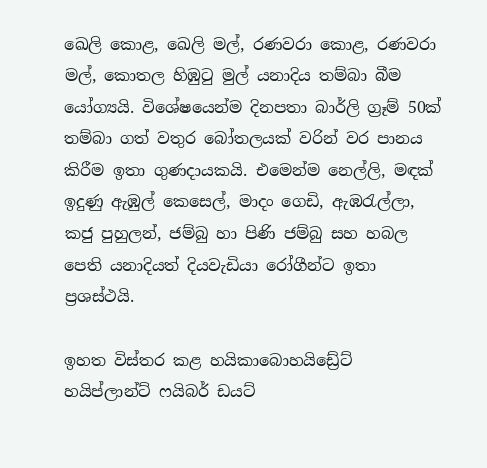ඛෙලි කොළ, ඛෙලි මල්, රණවරා කොළ, රණවරා මල්, කොතල හිඹුටු මුල් යනාදිය තම්බා බීම යෝග්‍යයි. විශේෂයෙන්ම දිනපතා බාර්ලි ග්‍රෑම් 50ක් තම්බා ගත් වතුර බෝතලයක් වරින් වර පානය කිරීම ඉතා ගුණදායකයි. එමෙන්ම නෙල්ලි, මඳක් ඉදුණු ඇඹුල් කෙසෙල්, මාදං ගෙඩි, ඇඹරැල්ලා, කජු පුහුලන්, ජම්බු හා පිණි ජම්බු සහ හබල පෙති යනාදියත් දියවැඩියා රෝගීන්ට ඉතා ප්‍රශස්ථයි.

ඉහත විස්තර කළ හයිකාබොහයිඩ්‍රේට් හයිප්ලාන්ට් ෆයිබර් ඩයට්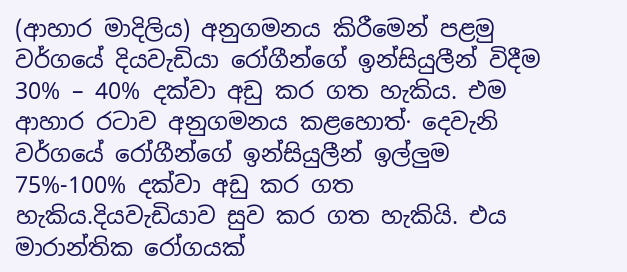(ආහාර මාදිලිය) අනුගමනය කිරීමෙන් පළමු වර්ගයේ දියවැඩියා රෝගීන්ගේ ඉන්සියුලීන් විදීම 30% – 40% දක්වා අඩු කර ගත හැකිය. එම ආහාර රටාව අනුගමනය කළහොත්∙ දෙවැනි වර්ගයේ රෝගීන්ගේ ඉන්සියුලීන් ඉල්ලුම 75%-100% දක්වා අඩු කර ගත හැකිය.දියවැඩියාව සුව කර ගත හැකියි. එය මාරාන්තික රෝගයක්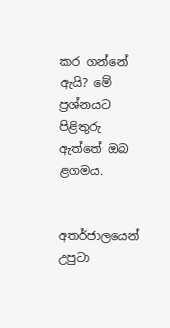කර ගන්නේ ඇයි? මේ ප්‍රශ්නයට පිළිතුරු ඇත්තේ ඔබ ළගමය.


අතර්ජාලයෙන් උපුටා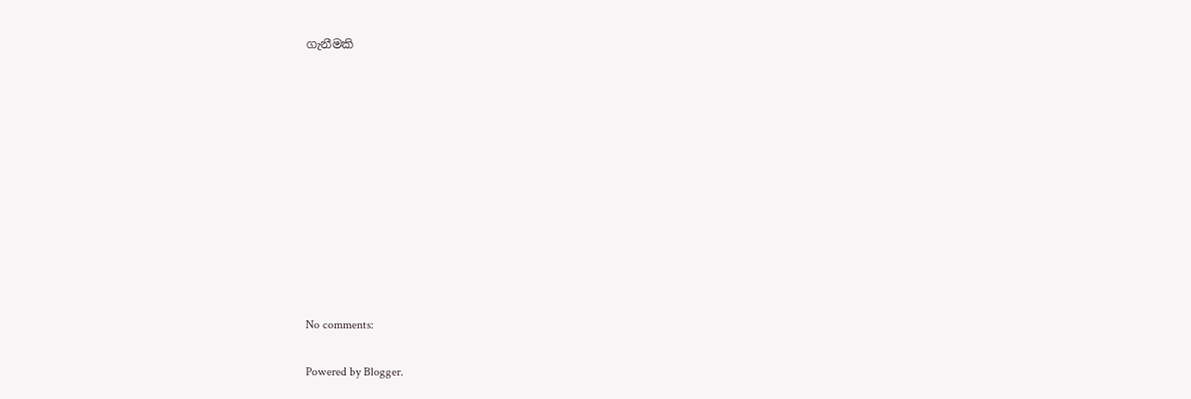ගැනීමකි











No comments:

Powered by Blogger.